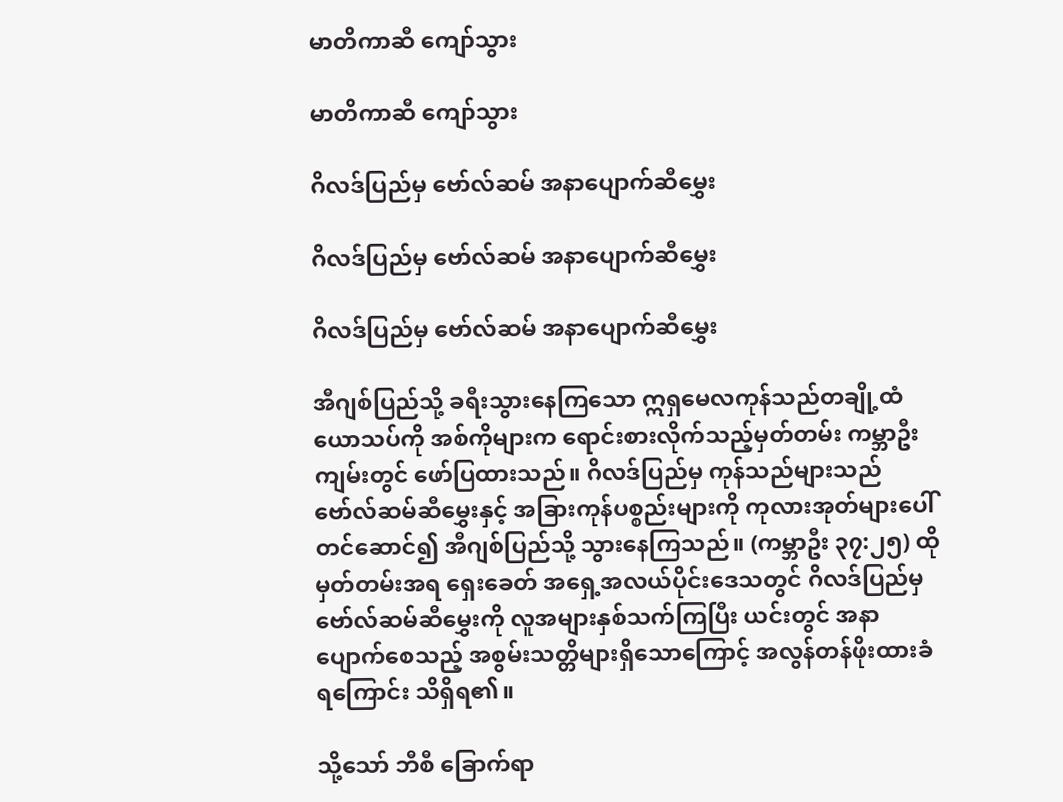မာတိကာဆီ ကျော်သွား

မာတိကာဆီ ကျော်သွား

ဂိလဒ်ပြည်မှ ဗော်လ်ဆမ် အနာပျောက်ဆီမွှေး

ဂိလဒ်ပြည်မှ ဗော်လ်ဆမ် အနာပျောက်ဆီမွှေး

ဂိလဒ်ပြည်မှ ဗော်လ်ဆမ် အနာပျောက်ဆီမွှေး

အီဂျစ်ပြည်သို့ ခရီးသွားနေကြသော ဣရှမေလကုန်သည်တချို့ထံ ယောသပ်ကို အစ်ကိုများက ရောင်းစားလိုက်သည့်မှတ်တမ်း ကမ္ဘာဦးကျမ်းတွင် ဖော်ပြထားသည်။ ဂိလဒ်ပြည်မှ ကုန်သည်များသည် ဗော်လ်ဆမ်ဆီမွှေးနှင့် အခြားကုန်ပစ္စည်းများကို ကုလားအုတ်များပေါ်တင်ဆောင်၍ အီဂျစ်ပြည်သို့ သွားနေကြသည်။ (ကမ္ဘာဦး ၃၇:၂၅) ထိုမှတ်တမ်းအရ ရှေးခေတ် အရှေ့အလယ်ပိုင်းဒေသတွင် ဂိလဒ်ပြည်မှ ဗော်လ်ဆမ်ဆီမွှေးကို လူအများနှစ်သက်ကြပြီး ယင်းတွင် အနာပျောက်စေသည့် အစွမ်းသတ္တိများရှိသောကြောင့် အလွန်တန်ဖိုးထားခံရကြောင်း သိရှိရ၏။

သို့သော် ဘီစီ ခြောက်ရာ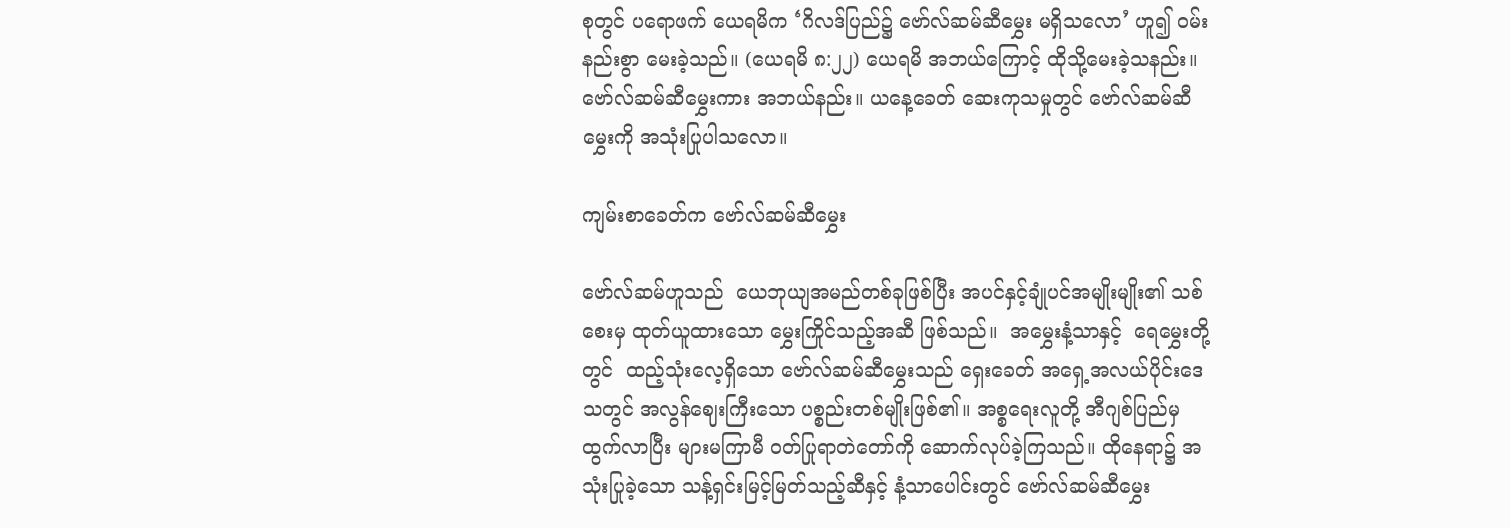စုတွင် ပရောဖက် ယေရမိက ‘ဂိလဒ်ပြည်၌ ဗော်လ်ဆမ်ဆီမွှေး မရှိသလော’ ဟူ၍ ဝမ်းနည်းစွာ မေးခဲ့သည်။ (ယေရမိ ၈:၂၂) ယေရမိ အဘယ်ကြောင့် ထိုသို့မေးခဲ့သနည်း။ ဗော်လ်ဆမ်ဆီမွှေးကား အဘယ်နည်း။ ယနေ့ခေတ် ဆေးကုသမှုတွင် ဗော်လ်ဆမ်ဆီမွှေးကို အသုံးပြုပါသလော။

ကျမ်းစာခေတ်က ဗော်လ်ဆမ်ဆီမွှေး

ဗော်လ်ဆမ်ဟူသည်  ယေဘုယျအမည်တစ်ခုဖြစ်ပြီး အပင်နှင့်ချုံပင်အမျိုးမျိုး၏ သစ်စေးမှ ထုတ်ယူထားသော မွှေးကြိုင်သည့်အဆီ ဖြစ်သည်။  အမွှေးနံ့သာနှင့်  ရေမွှေးတို့တွင်  ထည့်သုံးလေ့ရှိသော ဗော်လ်ဆမ်ဆီမွှေးသည် ရှေးခေတ် အရှေ့အလယ်ပိုင်းဒေသတွင် အလွန်ဈေးကြီးသော ပစ္စည်းတစ်မျိုးဖြစ်၏။ အစ္စရေးလူတို့ အီဂျစ်ပြည်မှ ထွက်လာပြီး များမကြာမီ ဝတ်ပြုရာတဲတော်ကို ဆောက်လုပ်ခဲ့ကြသည်။ ထိုနေရာ၌ အသုံးပြုခဲ့သော သန့်ရှင်းမြင့်မြတ်သည့်ဆီနှင့် နံ့သာပေါင်းတွင် ဗော်လ်ဆမ်ဆီမွှေး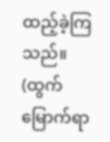ထည့်ခဲ့ကြသည်။ (ထွက်မြောက်ရာ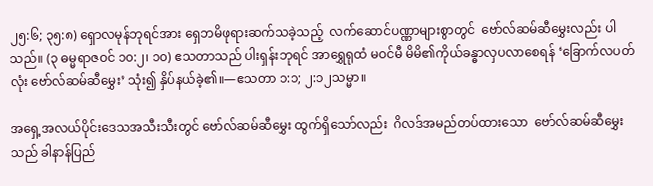၂၅:၆; ၃၅:၈) ရှောလမုန်ဘုရင်အား ရှေဘမိဖုရားဆက်သခဲ့သည့်  လက်ဆောင်ပဏ္ဏာများစွာတွင်  ဗော်လ်ဆမ်ဆီမွှေးလည်း ပါသည်။ (၃ ဓမ္မရာဇဝင် ၁၀:၂၊ ၁၀) ဧသတာသည် ပါးရှန်းဘုရင် အာရွှေရုထံ မဝင်မီ မိမိ၏ကိုယ်ခန္ဓာလှပလာစေရန် ‘ခြောက်လပတ်လုံး ဗော်လ်ဆမ်ဆီမွှေး’ သုံး၍ နှိပ်နယ်ခဲ့၏။—ဧသတာ ၁:၁; ၂:၁၂သမ္မာ။

အရှေ့အလယ်ပိုင်းဒေသအသီးသီးတွင် ဗော်လ်ဆမ်ဆီမွှေး ထွက်ရှိသော်လည်း  ဂိလဒ်အမည်တပ်ထားသော  ဗော်လ်ဆမ်ဆီမွှေးသည် ခါနာန်ပြည်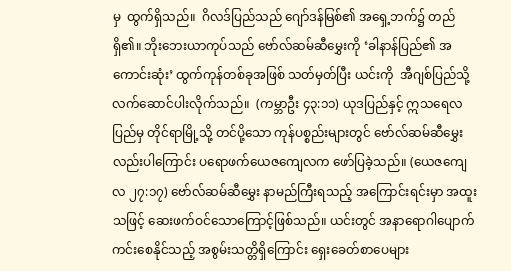မှ  ထွက်ရှိသည်။  ဂိလဒ်ပြည်သည် ဂျော်ဒန်မြစ်၏ အရှေ့ဘက်၌ တည်ရှိ၏။ ဘိုးဘေးယာကုပ်သည် ဗော်လ်ဆမ်ဆီမွှေးကို ‘ခါနာန်ပြည်၏ အကောင်းဆုံး’ ထွက်ကုန်တစ်ခုအဖြစ် သတ်မှတ်ပြီး ယင်းကို  အီဂျစ်ပြည်သို့  လက်ဆောင်ပါးလိုက်သည်။  (ကမ္ဘာဦး ၄၃:၁၁) ယုဒပြည်နှင့် ဣသရေလပြည်မှ တိုင်ရာမြို့သို့ တင်ပို့သော ကုန်ပစ္စည်းများတွင် ဗော်လ်ဆမ်ဆီမွှေးလည်းပါကြောင်း ပရောဖက်ယေဇကျေလက ဖော်ပြခဲ့သည်။ (ယေဇကျေလ ၂၇:၁၇) ဗော်လ်ဆမ်ဆီမွှေး နာမည်ကြီးရသည့် အကြောင်းရင်းမှာ အထူးသဖြင့် ဆေးဖက်ဝင်သောကြောင့်ဖြစ်သည်။ ယင်းတွင် အနာရောဂါပျောက်ကင်းစေနိုင်သည့် အစွမ်းသတ္တိရှိကြောင်း ရှေးခေတ်စာပေများ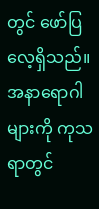တွင် ဖော်ပြလေ့ရှိသည်။ အနာရောဂါများကို ကုသရာတွင်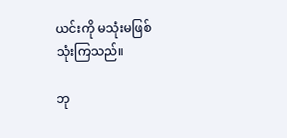ယင်းကို မသုံးမဖြစ် သုံးကြသည်။

ဘု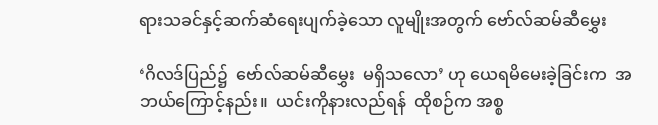ရားသခင်နှင့်ဆက်ဆံရေးပျက်ခဲ့သော လူမျိုးအတွက် ဗော်လ်ဆမ်ဆီမွှေး

‘ဂိလဒ်ပြည်၌  ဗော်လ်ဆမ်ဆီမွှေး  မရှိသလော’ ဟု ယေရမိမေးခဲ့ခြင်းက  အဘယ်ကြောင့်နည်း။  ယင်းကိုနားလည်ရန်  ထိုစဉ်က အစ္စ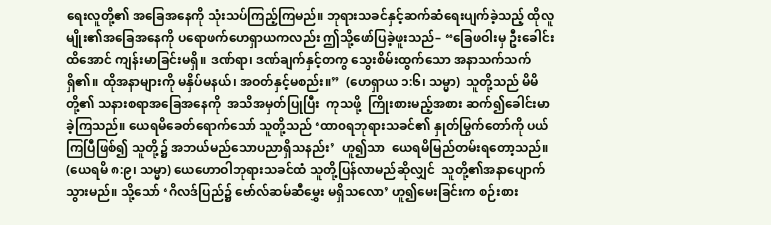ရေးလူတို့၏ အခြေအနေကို သုံးသပ်ကြည့်ကြမည်။ ဘုရားသခင်နှင့်ဆက်ဆံရေးပျက်ခဲ့သည့် ထိုလူမျိုး၏အခြေအနေကို ပရောဖက်ဟေရှာယကလည်း ဤသို့ဖော်ပြခဲ့ဖူးသည်– “ခြေဖဝါးမှ ဦးခေါင်းထိအောင် ကျန်းမာခြင်းမရှိ။ ဒဏ်ရာ၊ ဒဏ်ချက်နှင့်တကွ သွေးစိမ်းထွက်သော အနာသက်သက်ရှိ၏။ ထိုအနာများကို မနှိပ်မနယ်၊ အဝတ်နှင့်မစည်း။”  (ဟေရှာယ ၁:၆၊ သမ္မာ)  သူတို့သည် မိမိတို့၏ သနားစရာအခြေအနေကို  အသိအမှတ်ပြုပြီး  ကုသဖို့  ကြိုးစားမည့်အစား ဆက်၍ခေါင်းမာခဲ့ကြသည်။ ယေရမိခေတ်ရောက်သော် သူတို့သည် ‘ထာ၀ရဘုရားသခင်၏ နှုတ်မြွက်တော်ကို ပယ်ကြပြီဖြစ်၍ သူတို့၌ အဘယ်မည်သောပညာရှိသနည်း’  ဟူ၍သာ  ယေရမိမြည်တမ်းရတော့သည်။ (ယေရမိ ၈:၉၊ သမ္မာ) ယေဟောဝါဘုရားသခင်ထံ သူတို့ပြန်လာမည်ဆိုလျှင်  သူတို့၏အနာပျောက်သွားမည်။ သို့သော် ‘ဂိလဒ်ပြည်၌ ဗော်လ်ဆမ်ဆီမွှေး မရှိသလော’ ဟူ၍မေးခြင်းက စဉ်းစား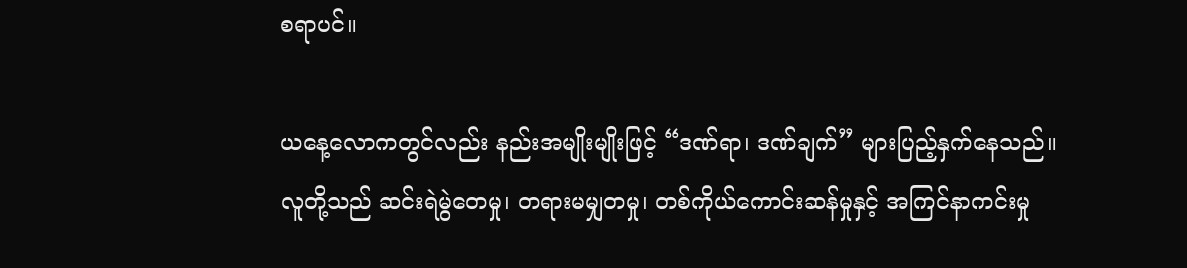စရာပင်။

ယနေ့လောကတွင်လည်း နည်းအမျိုးမျိုးဖြင့် “ဒဏ်ရာ၊ ဒဏ်ချက်” များပြည့်နှက်နေသည်။ လူတို့သည် ဆင်းရဲမွဲတေမှု၊ တရားမမျှတမှု၊ တစ်ကိုယ်ကောင်းဆန်မှုနှင့် အကြင်နာကင်းမှု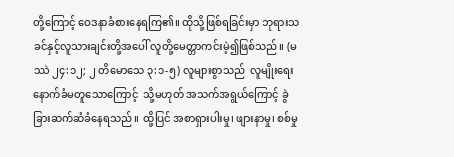တို့ကြောင့် ဝေဒနာခံစားနေရကြ၏။ ထိုသို့ဖြစ်ရခြင်းမှာ ဘုရားသခင်နှင့်လူသားချင်းတို့အပေါ် လူတို့မေတ္တာကင်းမဲ့၍ဖြစ်သည်။ (မဿဲ ၂၄:၁၂; ၂ တိမောသေ ၃:၁-၅) လူများစွာသည်  လူမျိုးရေးနောက်ခံမတူသောကြောင့်  သို့မဟုတ် အသက်အရွယ်ကြောင့် ခွဲခြားဆက်ဆံခံနေရသည်။ ထို့ပြင် အစာရှားပါးမှု၊ ဖျားနာမှု၊ စစ်မှု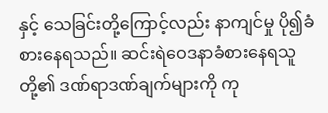နှင့် သေခြင်းတို့ကြောင့်လည်း နာကျင်မှု ပို၍ခံစားနေရသည်။ ဆင်းရဲဝေဒနာခံစားနေရသူတို့၏ ဒဏ်ရာဒဏ်ချက်များကို ကု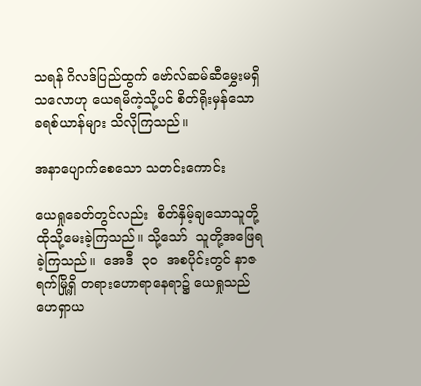သရန် ဂိလဒ်ပြည်ထွက် ဗော်လ်ဆမ်ဆီမွှေးမရှိသလောဟု ယေရမိကဲ့သို့ပင် စိတ်ရိုးမှန်သော ခရစ်ယာန်များ သိလိုကြသည်။

အနာပျောက်စေသော သတင်းကောင်း

ယေရှုခေတ်တွင်လည်း  စိတ်နှိမ့်ချသောသူတို့ ထိုသို့မေးခဲ့ကြသည်။ သို့သော်  သူတို့အဖြေရခဲ့ကြသည်။  အေဒီ  ၃၀  အစပိုင်းတွင် နာဇရက်မြို့ရှိ တရားဟောရာနေရာ၌ ယေရှုသည် ဟေရှာယ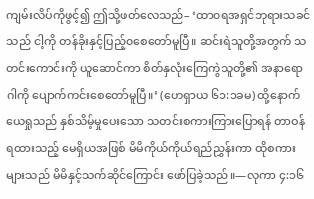ကျမ်းလိပ်ကိုဖွင့်၍ ဤသို့ဖတ်လေသည်– ‘ထာ၀ရအရှင်ဘုရားသခင်သည် ငါ့ကို တန်ခိုးနှင့်ပြည့်၀စေတော်မူပြီ။ ဆင်းရဲသူတို့အတွက် သတင်းကောင်းကို ယူဆောင်ကာ စိတ်နှလုံးကြေကွဲသူတို့၏ အနာရောဂါကို ပျောက်ကင်းစေတော်မူပြီ။’ (ဟေရှာယ ၆၁:၁ခမ) ထို့နောက် ယေရှုသည် နှစ်သိမ့်မှုပေးသော သတင်းစကားကြားပြောရန် တာဝန်ရထားသည့် မေရှိယအဖြစ် မိမိကိုယ်ကိုယ်ရည်ညွှန်းကာ ထိုစကားများသည် မိမိနှင့်သက်ဆိုင်ကြောင်း ဖော်ပြခဲ့သည်။—လုကာ ၄:၁၆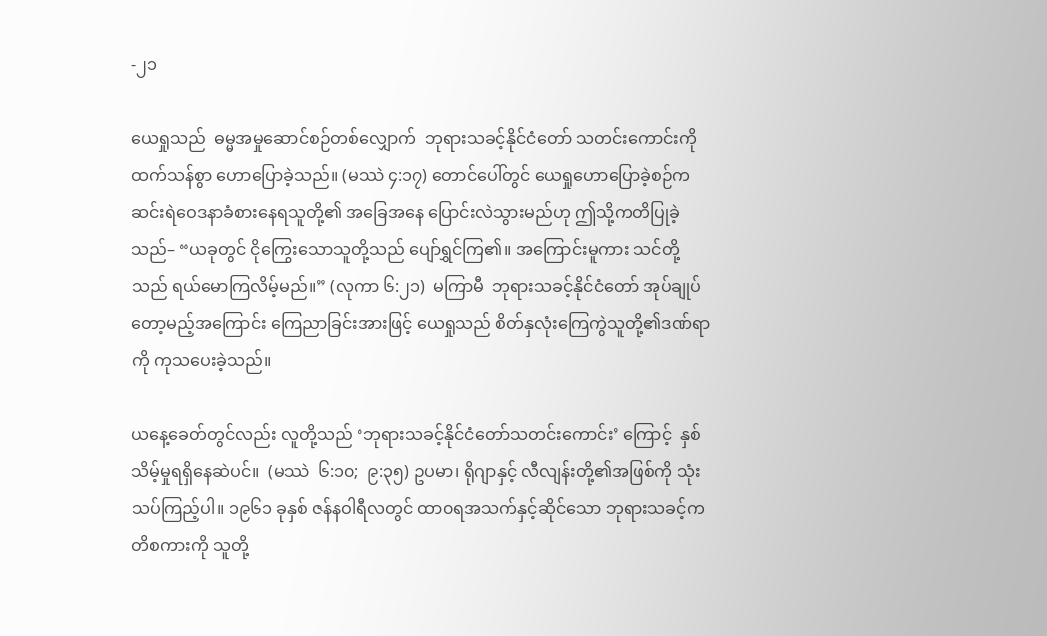-၂၁

ယေရှုသည်  ဓမ္မအမှုဆောင်စဉ်တစ်လျှောက်  ဘုရားသခင့်နိုင်ငံတော် သတင်းကောင်းကို ထက်သန်စွာ ဟောပြောခဲ့သည်။ (မဿဲ ၄:၁၇) တောင်ပေါ်တွင် ယေရှုဟောပြောခဲ့စဉ်က ဆင်းရဲဝေဒနာခံစားနေရသူတို့၏ အခြေအနေ ပြောင်းလဲသွားမည်ဟု ဤသို့ကတိပြုခဲ့သည်– “ယခုတွင် ငိုကြွေးသောသူတို့သည် ပျော်ရွှင်ကြ၏။ အကြောင်းမူကား သင်တို့သည် ရယ်မောကြလိမ့်မည်။” (လုကာ ၆:၂၁)  မကြာမီ  ဘုရားသခင့်နိုင်ငံတော် အုပ်ချုပ်တော့မည့်အကြောင်း ကြေညာခြင်းအားဖြင့် ယေရှုသည် စိတ်နှလုံးကြေကွဲသူတို့၏ဒဏ်ရာကို ကုသပေးခဲ့သည်။

ယနေ့ခေတ်တွင်လည်း လူတို့သည် ‘ဘုရားသခင့်နိုင်ငံတော်သတင်းကောင်း’ ကြောင့်  နှစ်သိမ့်မှုရရှိနေဆဲပင်။  (မဿဲ  ၆:၁၀;  ၉:၃၅) ဥပမာ၊ ရိုဂျာနှင့် လီလျန်းတို့၏အဖြစ်ကို သုံးသပ်ကြည့်ပါ။ ၁၉၆၁ ခုနှစ် ဇန်နဝါရီလတွင် ထာ၀ရအသက်နှင့်ဆိုင်သော ဘုရားသခင့်ကတိစကားကို သူတို့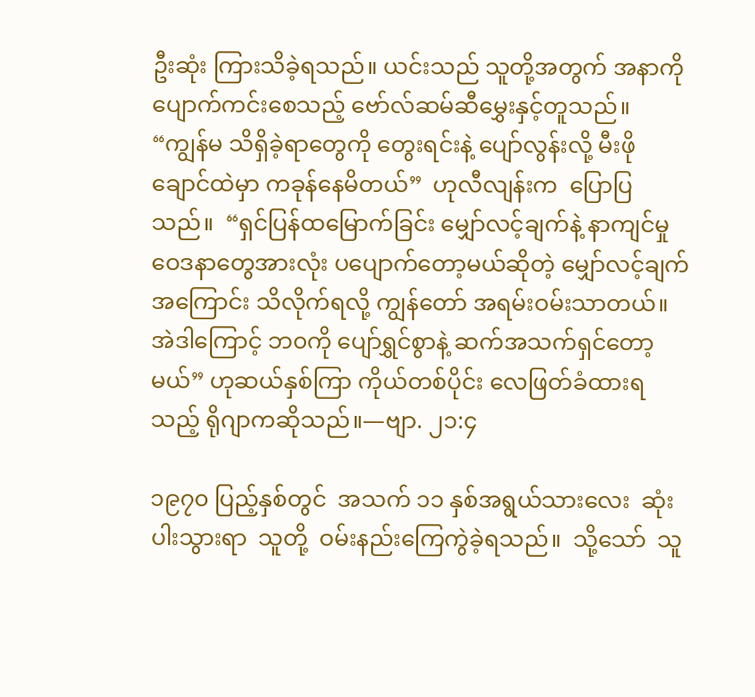ဦးဆုံး ကြားသိခဲ့ရသည်။ ယင်းသည် သူတို့အတွက် အနာကိုပျောက်ကင်းစေသည့် ဗော်လ်ဆမ်ဆီမွှေးနှင့်တူသည်။ “ကျွန်မ သိရှိခဲ့ရာတွေကို တွေးရင်းနဲ့ ပျော်လွန်းလို့ မီးဖိုချောင်ထဲမှာ ကခုန်နေမိတယ်”  ဟုလီလျန်းက  ပြောပြသည်။  “ရှင်ပြန်ထမြောက်ခြင်း မျှော်လင့်ချက်နဲ့ နာကျင်မှုဝေဒနာတွေအားလုံး ပပျောက်တော့မယ်ဆိုတဲ့ မျှော်လင့်ချက်အကြောင်း သိလိုက်ရလို့ ကျွန်တော် အရမ်းဝမ်းသာတယ်။ အဲဒါကြောင့် ဘ၀ကို ပျော်ရွှင်စွာနဲ့ ဆက်အသက်ရှင်တော့မယ်” ဟုဆယ်နှစ်ကြာ ကိုယ်တစ်ပိုင်း လေဖြတ်ခံထားရသည့် ရိုဂျာကဆိုသည်။—ဗျာ. ၂၁:၄

၁၉၇၀ ပြည့်နှစ်တွင်  အသက် ၁၁ နှစ်အရွယ်သားလေး  ဆုံးပါးသွားရာ  သူတို့  ဝမ်းနည်းကြေကွဲခဲ့ရသည်။  သို့သော်  သူ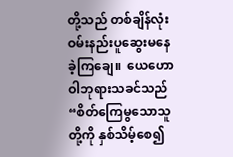တို့သည် တစ်ချိန်လုံး  ဝမ်းနည်းပူဆွေးမနေခဲ့ကြချေ။  ယေဟောဝါဘုရားသခင်သည် “စိတ်ကြေမွသောသူတို့ကို နှစ်သိမ့်စေ၍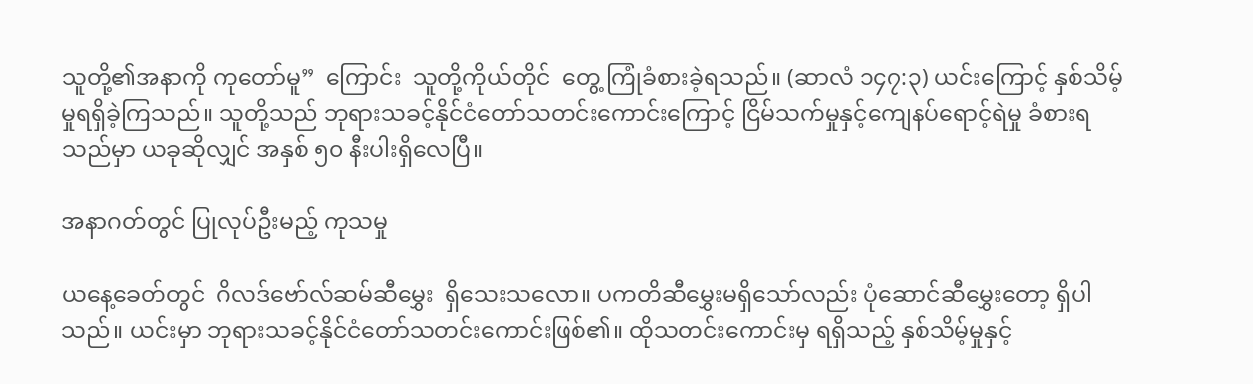သူတို့၏အနာကို ကုတော်မူ”  ကြောင်း  သူတို့ကိုယ်တိုင်  တွေ့ ကြုံခံစားခဲ့ရသည်။ (ဆာလံ ၁၄၇:၃) ယင်းကြောင့် နှစ်သိမ့်မှုရရှိခဲ့ကြသည်။ သူတို့သည် ဘုရားသခင့်နိုင်ငံတော်သတင်းကောင်းကြောင့် ငြိမ်သက်မှုနှင့်ကျေနပ်ရောင့်ရဲမှု ခံစားရသည်မှာ ယခုဆိုလျှင် အနှစ် ၅၀ နီးပါးရှိလေပြီ။

အနာဂတ်တွင် ပြုလုပ်ဦးမည့် ကုသမှု

ယနေ့ခေတ်တွင်  ဂိလဒ်ဗော်လ်ဆမ်ဆီမွှေး  ရှိသေးသလော။ ပကတိဆီမွှေးမရှိသော်လည်း ပုံဆောင်ဆီမွှေးတော့ ရှိပါသည်။ ယင်းမှာ ဘုရားသခင့်နိုင်ငံတော်သတင်းကောင်းဖြစ်၏။ ထိုသတင်းကောင်းမှ ရရှိသည့် နှစ်သိမ့်မှုနှင့်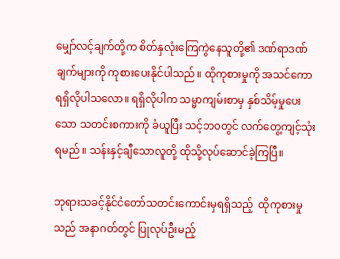မျှော်လင့်ချက်တို့က စိတ်နှလုံးကြေကွဲနေသူတို့၏ ဒဏ်ရာဒဏ်ချက်များကို ကုစားပေးနိုင်ပါသည်။ ထိုကုစားမှုကို အသင်ကော ရရှိလိုပါသလော။ ရရှိလိုပါက သမ္မာကျမ်းစာမှ နှစ်သိမ့်မှုပေးသော သတင်းစကားကို ခံယူပြီး သင့်ဘ၀တွင် လက်တွေ့ကျင့်သုံးရမည်။ သန်းနှင့်ချီသောလူတို့ ထိုသို့လုပ်ဆောင်ခဲ့ကြပြီ။

ဘုရားသခင့်နိုင်ငံတော်သတင်းကောင်းမှရရှိသည့်  ထိုကုစားမှုသည် အနာဂတ်တွင် ပြုလုပ်ဦးမည့်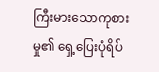ကြီးမားသောကုစားမှု၏ ရှေ့ပြေးပုံရိပ်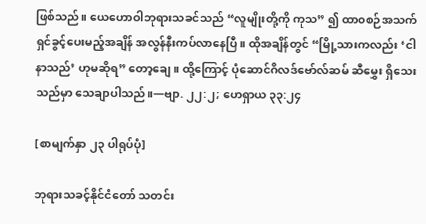ဖြစ်သည်။ ယေဟောဝါဘုရားသခင်သည် “လူမျိုးတို့ကို ကုသ” ၍ ထာ၀စဉ်အသက်ရှင်ခွင့်ပေးမည့်အချိန် အလွန်နီးကပ်လာနေပြီ။ ထိုအချိန်တွင် “မြို့သားကလည်း ‘ငါနာသည်’ ဟုမဆိုရ” တော့ချေ။ ထို့ကြောင့် ပုံဆောင်ဂိလဒ်ဗော်လ်ဆမ် ဆီမွှေး ရှိသေးသည်မှာ သေချာပါသည်။—ဗျာ. ၂၂:၂; ဟေရှာယ ၃၃:၂၄

[စာမျက်နှာ ၂၃ ပါရုပ်ပုံ]

ဘုရားသခင့်နိုင်ငံတော် သတင်း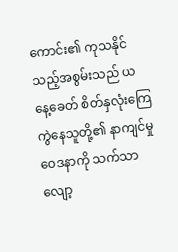ကောင်း၏ ကုသနိုင်သည့်အစွမ်းသည် ယနေ့ခေတ် စိတ်နှလုံးကြေကွဲနေသူတို့၏ နာကျင်မှုဝေဒနာကို သက်သာလျော့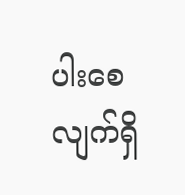ပါးစေလျက်ရှိ